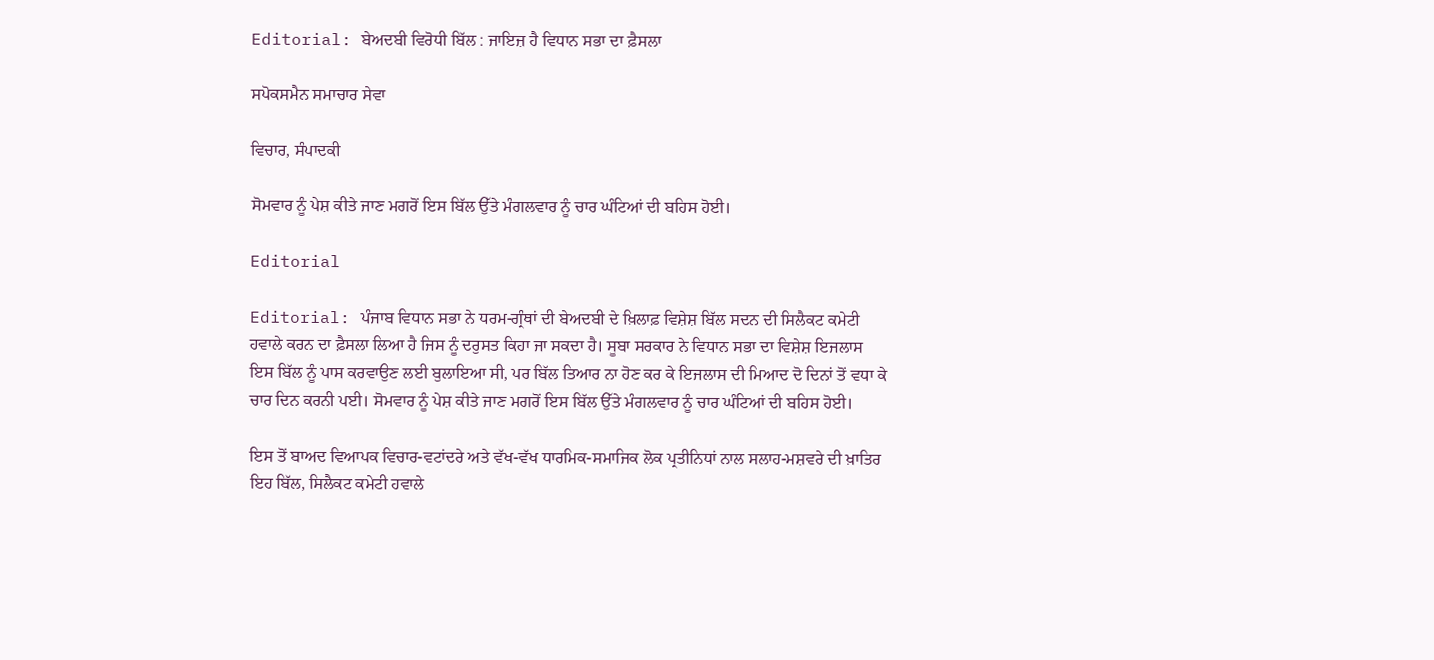Editorial: ਬੇਅਦਬੀ ਵਿਰੋਧੀ ਬਿੱਲ : ਜਾਇਜ਼ ਹੈ ਵਿਧਾਨ ਸਭਾ ਦਾ ਫ਼ੈਸਲਾ

ਸਪੋਕਸਮੈਨ ਸਮਾਚਾਰ ਸੇਵਾ

ਵਿਚਾਰ, ਸੰਪਾਦਕੀ

ਸੋਮਵਾਰ ਨੂੰ ਪੇਸ਼ ਕੀਤੇ ਜਾਣ ਮਗਰੋਂ ਇਸ ਬਿੱਲ ਉੱਤੇ ਮੰਗਲਵਾਰ ਨੂੰ ਚਾਰ ਘੰਟਿਆਂ ਦੀ ਬਹਿਸ ਹੋਈ।

Editorial

Editorial: ਪੰਜਾਬ ਵਿਧਾਨ ਸਭਾ ਨੇ ਧਰਮ-ਗ੍ਰੰਥਾਂ ਦੀ ਬੇਅਦਬੀ ਦੇ ਖ਼ਿਲਾਫ਼ ਵਿਸ਼ੇਸ਼ ਬਿੱਲ ਸਦਨ ਦੀ ਸਿਲੈਕਟ ਕਮੇਟੀ ਹਵਾਲੇ ਕਰਨ ਦਾ ਫ਼ੈਸਲਾ ਲਿਆ ਹੈ ਜਿਸ ਨੂੰ ਦਰੁਸਤ ਕਿਹਾ ਜਾ ਸਕਦਾ ਹੈ। ਸੂਬਾ ਸਰਕਾਰ ਨੇ ਵਿਧਾਨ ਸਭਾ ਦਾ ਵਿਸ਼ੇਸ਼ ਇਜਲਾਸ ਇਸ ਬਿੱਲ ਨੂੰ ਪਾਸ ਕਰਵਾਉਣ ਲਈ ਬੁਲਾਇਆ ਸੀ, ਪਰ ਬਿੱਲ ਤਿਆਰ ਨਾ ਹੋਣ ਕਰ ਕੇ ਇਜਲਾਸ ਦੀ ਮਿਆਦ ਦੋ ਦਿਨਾਂ ਤੋਂ ਵਧਾ ਕੇ ਚਾਰ ਦਿਨ ਕਰਨੀ ਪਈ। ਸੋਮਵਾਰ ਨੂੰ ਪੇਸ਼ ਕੀਤੇ ਜਾਣ ਮਗਰੋਂ ਇਸ ਬਿੱਲ ਉੱਤੇ ਮੰਗਲਵਾਰ ਨੂੰ ਚਾਰ ਘੰਟਿਆਂ ਦੀ ਬਹਿਸ ਹੋਈ।

ਇਸ ਤੋਂ ਬਾਅਦ ਵਿਆਪਕ ਵਿਚਾਰ-ਵਟਾਂਦਰੇ ਅਤੇ ਵੱਖ-ਵੱਖ ਧਾਰਮਿਕ-ਸਮਾਜਿਕ ਲੋਕ ਪ੍ਰਤੀਨਿਧਾਂ ਨਾਲ ਸਲਾਹ-ਮਸ਼ਵਰੇ ਦੀ ਖ਼ਾਤਿਰ ਇਹ ਬਿੱਲ, ਸਿਲੈਕਟ ਕਮੇਟੀ ਹਵਾਲੇ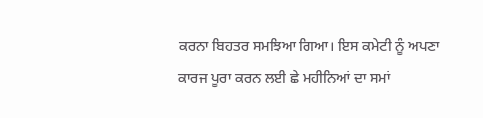ਕਰਨਾ ਬਿਹਤਰ ਸਮਝਿਆ ਗਿਆ। ਇਸ ਕਮੇਟੀ ਨੂੰ ਅਪਣਾ ਕਾਰਜ ਪੂਰਾ ਕਰਨ ਲਈ ਛੇ ਮਹੀਨਿਆਂ ਦਾ ਸਮਾਂ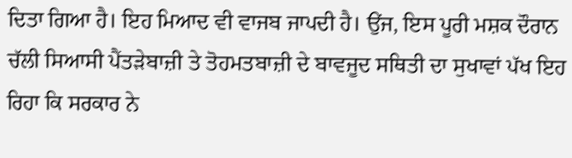ਦਿਤਾ ਗਿਆ ਹੈ। ਇਹ ਮਿਆਦ ਵੀ ਵਾਜਬ ਜਾਪਦੀ ਹੈ। ਉਂਜ, ਇਸ ਪੂਰੀ ਮਸ਼ਕ ਦੌਰਾਨ ਚੱਲੀ ਸਿਆਸੀ ਪੈਂਤੜੇਬਾਜ਼ੀ ਤੇ ਤੋਹਮਤਬਾਜ਼ੀ ਦੇ ਬਾਵਜੂਦ ਸਥਿਤੀ ਦਾ ਸੁਖਾਵਾਂ ਪੱਖ ਇਹ ਰਿਹਾ ਕਿ ਸਰਕਾਰ ਨੇ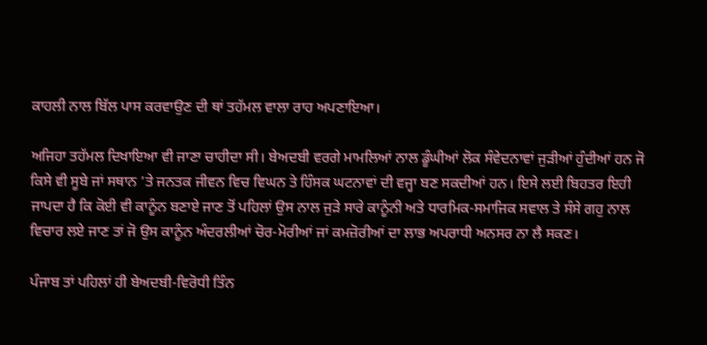ਕਾਹਲੀ ਨਾਲ ਬਿੱਲ ਪਾਸ ਕਰਵਾਉਣ ਦੀ ਥਾਂ ਤਹੱਮਲ ਵਾਲਾ ਰਾਹ ਅਪਣਾਇਆ।

ਅਜਿਹਾ ਤਹੱਮਲ ਦਿਖਾਇਆ ਵੀ ਜਾਣਾ ਚਾਹੀਦਾ ਸੀ। ਬੇਅਦਬੀ ਵਰਗੇ ਮਾਮਲਿਆਂ ਨਾਲ ਡੂੰਘੀਆਂ ਲੋਕ ਸੰਵੇਦਨਾਵਾਂ ਜੁੜੀਆਂ ਹੁੰਦੀਆਂ ਹਨ ਜੋ ਕਿਸੇ ਵੀ ਸੂਬੇ ਜਾਂ ਸਥਾਨ ’ਤੇ ਜਨਤਕ ਜੀਵਨ ਵਿਚ ਵਿਘਨ ਤੇ ਹਿੰਸਕ ਘਟਨਾਵਾਂ ਦੀ ਵਜ੍ਹਾ ਬਣ ਸਕਦੀਆਂ ਹਨ। ਇਸੇ ਲਈ ਬਿਹਤਰ ਇਹੀ ਜਾਪਦਾ ਹੈ ਕਿ ਕੋਈ ਵੀ ਕਾਨੂੰਨ ਬਣਾਏ ਜਾਣ ਤੋਂ ਪਹਿਲਾਂ ਉਸ ਨਾਲ ਜੁੜੇ ਸਾਰੇ ਕਾਨੂੰਨੀ ਅਤੇ ਧਾਰਮਿਕ-ਸਮਾਜਿਕ ਸਵਾਲ ਤੇ ਸੰਸੇ ਗਹੁ ਨਾਲ ਵਿਚਾਰ ਲਏ ਜਾਣ ਤਾਂ ਜੋ ਉਸ ਕਾਨੂੰਨ ਅੰਦਰਲੀਆਂ ਚੋਰ-ਮੋਰੀਆਂ ਜਾਂ ਕਮਜ਼ੋਰੀਆਂ ਦਾ ਲਾਭ ਅਪਰਾਧੀ ਅਨਸਰ ਨਾ ਲੈ ਸਕਣ।

ਪੰਜਾਬ ਤਾਂ ਪਹਿਲਾਂ ਹੀ ਬੇਅਦਬੀ-ਵਿਰੋਧੀ ਤਿੰਨ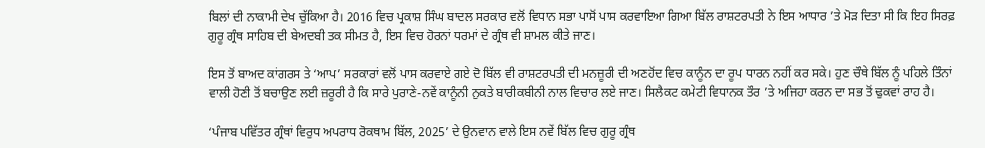ਬਿਲਾਂ ਦੀ ਨਾਕਾਮੀ ਦੇਖ ਚੁੱਕਿਆ ਹੈ। 2016 ਵਿਚ ਪ੍ਰਕਾਸ਼ ਸਿੰਘ ਬਾਦਲ ਸਰਕਾਰ ਵਲੋਂ ਵਿਧਾਨ ਸਭਾ ਪਾਸੋਂ ਪਾਸ ਕਰਵਾਇਆ ਗਿਆ ਬਿੱਲ ਰਾਸ਼ਟਰਪਤੀ ਨੇ ਇਸ ਆਧਾਰ ’ਤੇ ਮੋੜ ਦਿਤਾ ਸੀ ਕਿ ਇਹ ਸਿਰਫ਼ ਗੁਰੂ ਗ੍ਰੰਥ ਸਾਹਿਬ ਦੀ ਬੇਅਦਬੀ ਤਕ ਸੀਮਤ ਹੈ, ਇਸ ਵਿਚ ਹੋਰਨਾਂ ਧਰਮਾਂ ਦੇ ਗ੍ਰੰਥ ਵੀ ਸ਼ਾਮਲ ਕੀਤੇ ਜਾਣ।

ਇਸ ਤੋਂ ਬਾਅਦ ਕਾਂਗਰਸ ਤੇ ‘ਆਪ’ ਸਰਕਾਰਾਂ ਵਲੋਂ ਪਾਸ ਕਰਵਾਏ ਗਏ ਦੋ ਬਿੱਲ ਵੀ ਰਾਸ਼ਟਰਪਤੀ ਦੀ ਮਨਜ਼ੂਰੀ ਦੀ ਅਣਹੋਂਦ ਵਿਚ ਕਾਨੂੰਨ ਦਾ ਰੂਪ ਧਾਰਨ ਨਹੀਂ ਕਰ ਸਕੇ। ਹੁਣ ਚੌਥੇ ਬਿੱਲ ਨੂੰ ਪਹਿਲੇ ਤਿੰਨਾਂ ਵਾਲੀ ਹੋਣੀ ਤੋਂ ਬਚਾਉਣ ਲਈ ਜ਼ਰੂਰੀ ਹੈ ਕਿ ਸਾਰੇ ਪੁਰਾਣੇ-ਨਵੇਂ ਕਾਨੂੰਨੀ ਨੁਕਤੇ ਬਾਰੀਕਬੀਨੀ ਨਾਲ ਵਿਚਾਰ ਲਏ ਜਾਣ। ਸਿਲੈਕਟ ਕਮੇਟੀ ਵਿਧਾਨਕ ਤੌਰ ’ਤੇ ਅਜਿਹਾ ਕਰਨ ਦਾ ਸਭ ਤੋਂ ਢੁਕਵਾਂ ਰਾਹ ਹੈ।

‘ਪੰਜਾਬ ਪਵਿੱਤਰ ਗ੍ਰੰਥਾਂ ਵਿਰੁਧ ਅਪਰਾਧ ਰੋਕਥਾਮ ਬਿੱਲ, 2025’ ਦੇ ਉਨਵਾਨ ਵਾਲੇ ਇਸ ਨਵੇਂ ਬਿੱਲ ਵਿਚ ਗੁਰੂ ਗ੍ਰੰਥ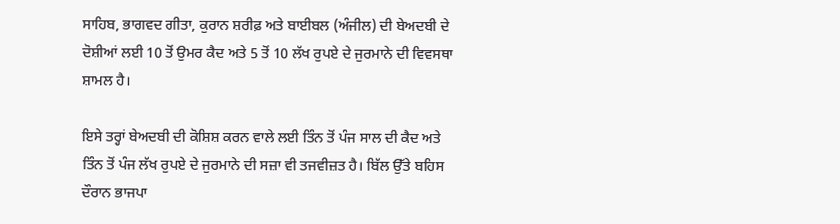ਸਾਹਿਬ, ਭਾਗਵਦ ਗੀਤਾ, ਕੁਰਾਨ ਸ਼ਰੀਫ਼ ਅਤੇ ਬਾਈਬਲ (ਅੰਜੀਲ) ਦੀ ਬੇਅਦਬੀ ਦੇ ਦੋਸ਼ੀਆਂ ਲਈ 10 ਤੋਂ ਉਮਰ ਕੈਦ ਅਤੇ 5 ਤੋਂ 10 ਲੱਖ ਰੁਪਏ ਦੇ ਜੁਰਮਾਨੇ ਦੀ ਵਿਵਸਥਾ ਸ਼ਾਮਲ ਹੈ।

ਇਸੇ ਤਰ੍ਹਾਂ ਬੇਅਦਬੀ ਦੀ ਕੋਸ਼ਿਸ਼ ਕਰਨ ਵਾਲੇ ਲਈ ਤਿੰਨ ਤੋਂ ਪੰਜ ਸਾਲ ਦੀ ਕੈਦ ਅਤੇ ਤਿੰਨ ਤੋਂ ਪੰਜ ਲੱਖ ਰੁਪਏ ਦੇ ਜੁਰਮਾਨੇ ਦੀ ਸਜ਼ਾ ਵੀ ਤਜਵੀਜ਼ਤ ਹੈ। ਬਿੱਲ ਉੱਤੇ ਬਹਿਸ ਦੌਰਾਨ ਭਾਜਪਾ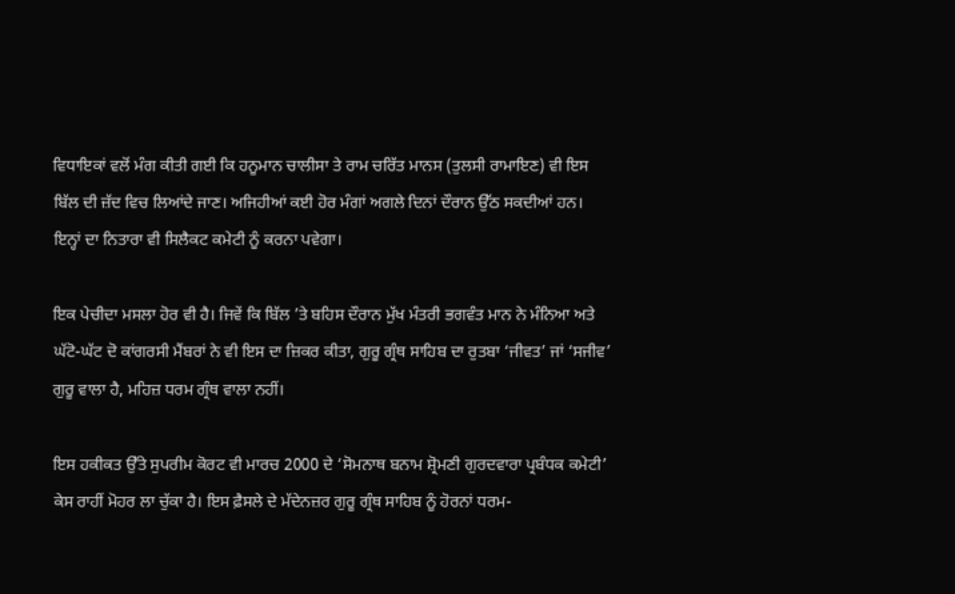ਵਿਧਾਇਕਾਂ ਵਲੋਂ ਮੰਗ ਕੀਤੀ ਗਈ ਕਿ ਹਨੂਮਾਨ ਚਾਲੀਸਾ ਤੇ ਰਾਮ ਚਰਿੱਤ ਮਾਨਸ (ਤੁਲਸੀ ਰਾਮਾਇਣ) ਵੀ ਇਸ ਬਿੱਲ ਦੀ ਜ਼ੱਦ ਵਿਚ ਲਿਆਂਦੇ ਜਾਣ। ਅਜਿਹੀਆਂ ਕਈ ਹੋਰ ਮੰਗਾਂ ਅਗਲੇ ਦਿਨਾਂ ਦੌਰਾਨ ਉੱਠ ਸਕਦੀਆਂ ਹਨ। ਇਨ੍ਹਾਂ ਦਾ ਨਿਤਾਰਾ ਵੀ ਸਿਲੈਕਟ ਕਮੇਟੀ ਨੂੰ ਕਰਨਾ ਪਵੇਗਾ।

ਇਕ ਪੇਚੀਦਾ ਮਸਲਾ ਹੋਰ ਵੀ ਹੈ। ਜਿਵੇਂ ਕਿ ਬਿੱਲ ’ਤੇ ਬਹਿਸ ਦੌਰਾਨ ਮੁੱਖ ਮੰਤਰੀ ਭਗਵੰਤ ਮਾਨ ਨੇ ਮੰਨਿਆ ਅਤੇ ਘੱਟੋ-ਘੱਟ ਦੋ ਕਾਂਗਰਸੀ ਮੈਂਬਰਾਂ ਨੇ ਵੀ ਇਸ ਦਾ ਜ਼ਿਕਰ ਕੀਤਾ, ਗੁਰੂ ਗ੍ਰੰਥ ਸਾਹਿਬ ਦਾ ਰੁਤਬਾ ‘ਜੀਵਤ’ ਜਾਂ ‘ਸਜੀਵ’ ਗੁਰੂ ਵਾਲਾ ਹੈ, ਮਹਿਜ਼ ਧਰਮ ਗ੍ਰੰਥ ਵਾਲਾ ਨਹੀਂ।

ਇਸ ਹਕੀਕਤ ਉੱਤੇ ਸੁਪਰੀਮ ਕੋਰਟ ਵੀ ਮਾਰਚ 2000 ਦੇ ‘ਸੋਮਨਾਥ ਬਨਾਮ ਸ਼੍ਰੋਮਣੀ ਗੁਰਦਵਾਰਾ ਪ੍ਰਬੰਧਕ ਕਮੇਟੀ’ ਕੇਸ ਰਾਹੀਂ ਮੋਹਰ ਲਾ ਚੁੱਕਾ ਹੈ। ਇਸ ਫ਼ੈਸਲੇ ਦੇ ਮੱਦੇਨਜ਼ਰ ਗੁਰੂ ਗ੍ਰੰਥ ਸਾਹਿਬ ਨੂੰ ਹੋਰਨਾਂ ਧਰਮ-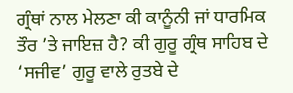ਗ੍ਰੰਥਾਂ ਨਾਲ ਮੇਲਣਾ ਕੀ ਕਾਨੂੰਨੀ ਜਾਂ ਧਾਰਮਿਕ ਤੌਰ ’ਤੇ ਜਾਇਜ਼ ਹੈ? ਕੀ ਗੁਰੂ ਗ੍ਰੰਥ ਸਾਹਿਬ ਦੇ ‘ਸਜੀਵ’ ਗੁਰੂ ਵਾਲੇ ਰੁਤਬੇ ਦੇ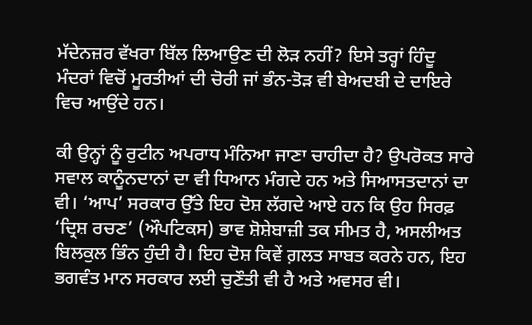ਮੱਦੇਨਜ਼ਰ ਵੱਖਰਾ ਬਿੱਲ ਲਿਆਉਣ ਦੀ ਲੋੜ ਨਹੀਂ? ਇਸੇ ਤਰ੍ਹਾਂ ਹਿੰਦੂ ਮੰਦਰਾਂ ਵਿਚੋਂ ਮੂਰਤੀਆਂ ਦੀ ਚੋਰੀ ਜਾਂ ਭੰਨ-ਤੋੜ ਵੀ ਬੇਅਦਬੀ ਦੇ ਦਾਇਰੇ ਵਿਚ ਆਉਂਦੇ ਹਨ।

ਕੀ ਉਨ੍ਹਾਂ ਨੂੰ ਰੁਟੀਨ ਅਪਰਾਧ ਮੰਨਿਆ ਜਾਣਾ ਚਾਹੀਦਾ ਹੈ? ਉਪਰੋਕਤ ਸਾਰੇ ਸਵਾਲ ਕਾਨੂੰਨਦਾਨਾਂ ਦਾ ਵੀ ਧਿਆਨ ਮੰਗਦੇ ਹਨ ਅਤੇ ਸਿਆਸਤਦਾਨਾਂ ਦਾ ਵੀ। ‘ਆਪ’ ਸਰਕਾਰ ਉੱਤੇ ਇਹ ਦੋਸ਼ ਲੱਗਦੇ ਆਏ ਹਨ ਕਿ ਉਹ ਸਿਰਫ਼ ‘ਦ੍ਰਿਸ਼ ਰਚਣ’ (ਔਪਟਿਕਸ) ਭਾਵ ਸ਼ੋਸ਼ੇਬਾਜ਼ੀ ਤਕ ਸੀਮਤ ਹੈ, ਅਸਲੀਅਤ ਬਿਲਕੁਲ ਭਿੰਨ ਹੁੰਦੀ ਹੈ। ਇਹ ਦੋਸ਼ ਕਿਵੇਂ ਗ਼ਲਤ ਸਾਬਤ ਕਰਨੇ ਹਨ, ਇਹ ਭਗਵੰਤ ਮਾਨ ਸਰਕਾਰ ਲਈ ਚੁਣੌਤੀ ਵੀ ਹੈ ਅਤੇ ਅਵਸਰ ਵੀ।